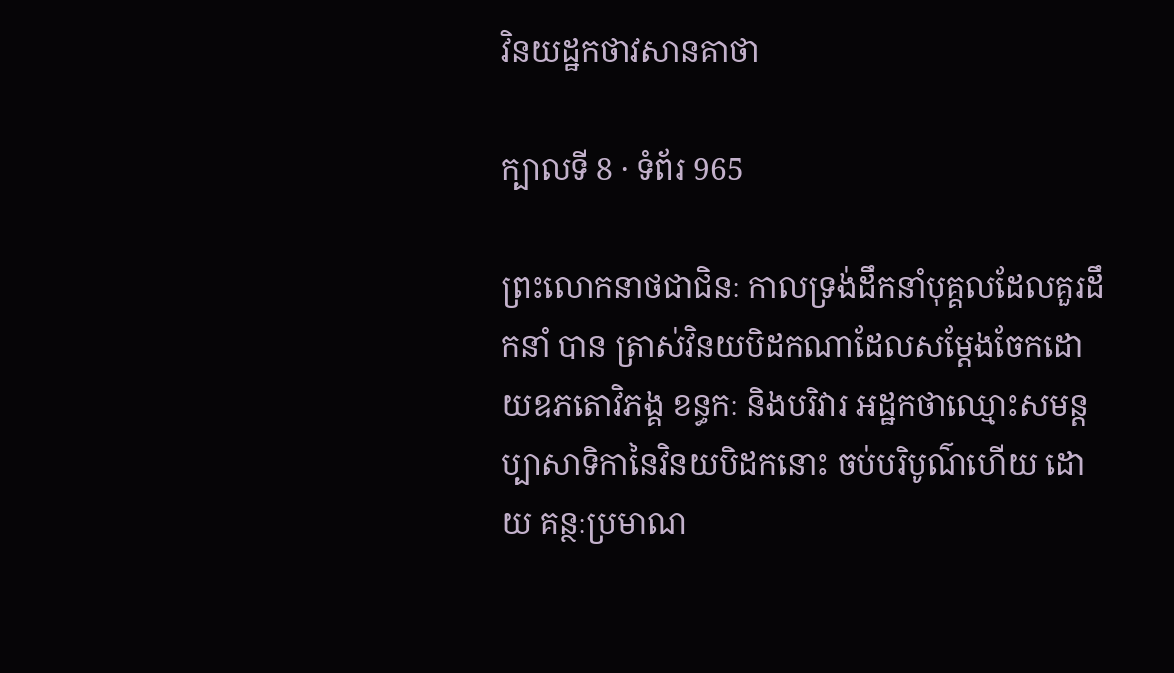វិនយដ្ឋកថាវសានគាថា

ក្បាលទី 8 · ទំព័រ 965

ព្រះលោកនាថជាជិនៈ កាលទ្រង់ដឹកនាំបុគ្គលដែលគួរដឹកនាំ បាន ត្រាស់វិនយបិដកណាដែលសម្តែងចែកដោយឧភតោវិភង្គ ខន្ធកៈ និងបរិវារ អដ្ឋកថាឈ្មោះសមន្តប្បាសាទិកានៃវិនយបិដកនោះ ចប់បរិបូណ៌ហើយ ដោយ គន្ថៈប្រមាណ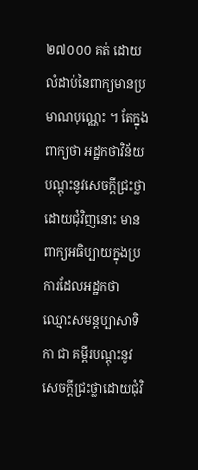២៧០០០ គត់ ដោយលំដាប់នៃពាក្យមានប្រមាណបុណ្ណេះ ។ តែក្នុងពាក្យថា អដ្ឋកថាវិន័យ បណ្តុះនូវសេចក្តីជ្រះថ្លាដោយជុំវិញនោះ មានពាក្យអធិប្បាយក្នុងប្រការដែលអដ្ឋកថា ឈ្មោះសមន្តប្បាសាទិកា ជា គម្ពីរបណ្តុះនូវសេចក្តីជ្រះថ្លាដោយជុំវិ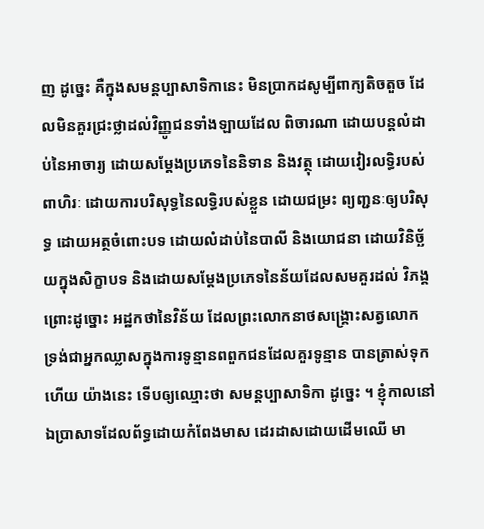ញ ដូច្នេះ គឺក្នុងសមន្តប្បាសាទិកានេះ មិនប្រាកដសូម្បីពាក្យតិចតួច ដែលមិនគួរជ្រះថ្លាដល់វិញ្ញូជនទាំងឡាយដែល ពិចារណា ដោយបន្តលំដាប់នៃអាចារ្យ ដោយសម្តែងប្រភេទនៃនិទាន និងវត្ថុ ដោយវៀរលទ្ធិរបស់ពាហិរៈ ដោយការបរិសុទ្ធនៃលទ្ធិរបស់ខ្លួន ដោយជម្រះ ព្យញ្ជនៈឲ្យបរិសុទ្ធ ដោយអត្ថចំពោះបទ ដោយលំដាប់នៃបាលី និងយោជនា ដោយវិនិច្ឆ័យក្នុងសិក្ខាបទ និងដោយសម្តែងប្រភេទនៃន័យដែលសមគួរដល់ វិភង្គ ព្រោះដូច្នោះ អដ្ឋកថានៃវិន័យ ដែលព្រះលោកនាថសង្គ្រោះសត្វលោក ទ្រង់ជាអ្នកឈ្លាសក្នុងការទូន្មានពពួកជនដែលគួរទូន្មាន បានត្រាស់ទុកហើយ យ៉ាងនេះ ទើបឲ្យឈ្មោះថា សមន្តប្បាសាទិកា ដូច្នេះ ។ ខ្ញុំកាលនៅឯប្រាសាទដែលព័ទ្ធដោយកំពែងមាស ដេរដាសដោយដើមឈើ មា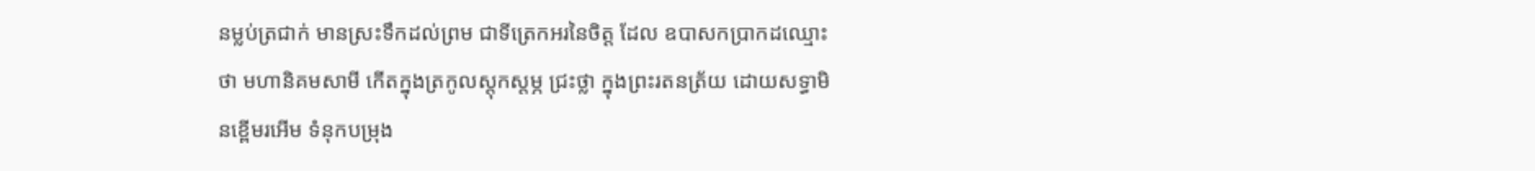នម្លប់ត្រជាក់ មានស្រះទឹកដល់ព្រម ជាទីត្រេកអរនៃចិត្ត ដែល ឧបាសកប្រាកដឈ្មោះថា មហានិគមសាមី កើតក្នុងត្រកូលស្តុកស្តម្ភ ជ្រះថ្លា ក្នុងព្រះរតនត្រ័យ ដោយសទ្ធាមិនខ្ពើមរអើម ទំនុកបម្រុង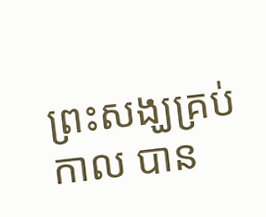ព្រះសង្ឃគ្រប់កាល បាន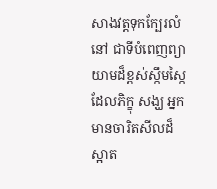សាងវត្តទុកក្បែរលំនៅ ជាទីបំពេញព្យាយាមដ៏ខ្ពស់ស្កឹមស្កៃ ដែលភិក្ខុ សង្ឃ អ្នកមានចារិតសីលដ៏ស្អាត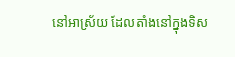នៅអាស្រ័យ ដែលតាំងនៅក្នុងទិស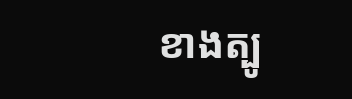ខាងត្បូ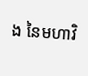ង នៃមហាវិ